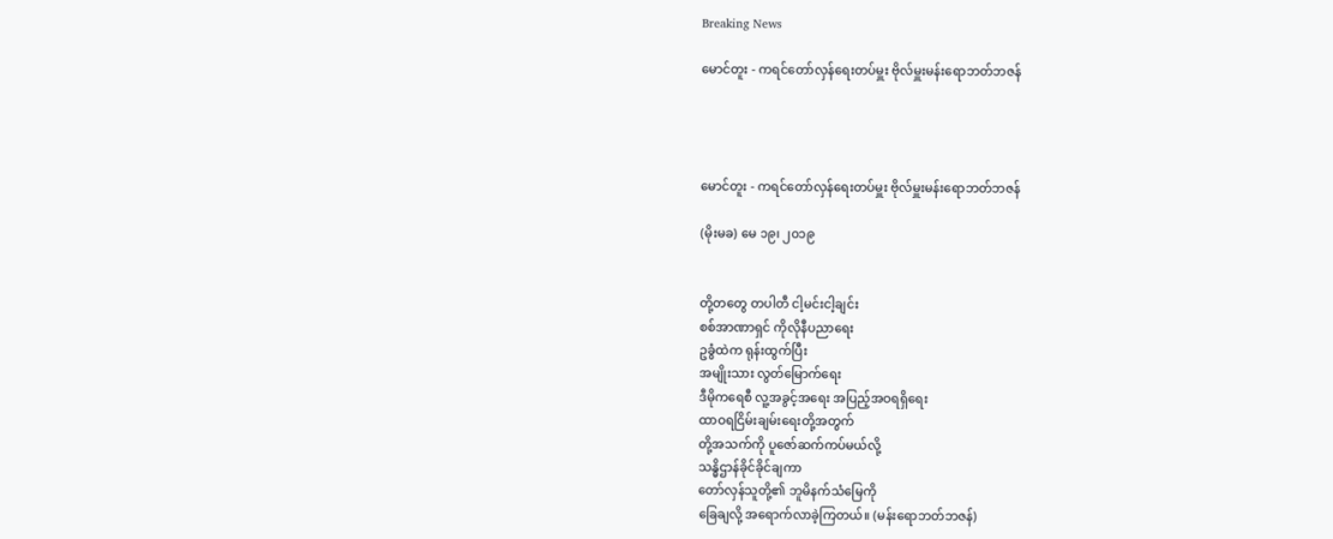Breaking News

မောင်တူး - ကရင်တော်လှန်ရေးတပ်မှူး ဗိုလ်မှူးမန်းရောဘတ်ဘဇန်




မောင်တူး - ကရင်တော်လှန်ရေးတပ်မှူး ဗိုလ်မှူးမန်းရောဘတ်ဘဇန်

(မိုးမခ) မေ ၁၉၊ ၂၀၁၉


တို့တတွေ တပါတီ ငါ့မင်းငါ့ချင်း
စစ်အာဏာရှင် ကိုလိုနီပညာရေး
ဥခွံထဲက ရုန်းထွက်ပြီး
အမျိုးသား လွတ်မြောက်ရေး
ဒီမိုကရေစီ လူ့အခွင့်အရေး အပြည့်အဝရရှိရေး
ထာဝရငြိမ်းချမ်းရေးတို့အတွက်
တို့အသက်ကို ပူဇော်ဆက်ကပ်မယ်လို့
သန္ဓိဌာန်ခိုင်ခိုင်ချကာ
တော်လှန်သူတို့၏ ဘူမိနက်သံမြေကို
ခြေချလို့ အရောက်လာခဲ့ကြတယ်။ (မန်းရောဘတ်ဘဇန်)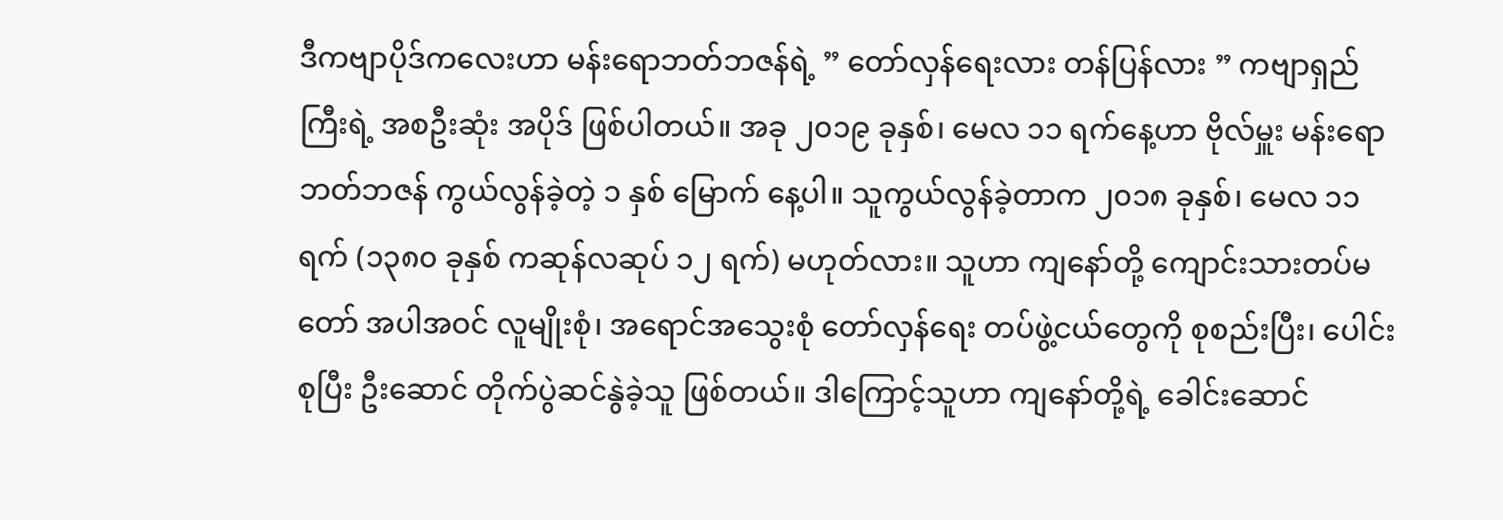ဒီကဗျာပိုဒ်ကလေးဟာ မန်းရောဘတ်ဘဇန်ရဲ့ ” တော်လှန်ရေးလား တန်ပြန်လား ” ကဗျာရှည်ကြီးရဲ့ အစဦးဆုံး အပိုဒ် ဖြစ်ပါတယ်။ အခု ၂၀၁၉ ခုနှစ်၊ မေလ ၁၁ ရက်နေ့ဟာ ဗိုလ်မှူး မန်းရောဘတ်ဘဇန် ကွယ်လွန်ခဲ့တဲ့ ၁ နှစ် မြောက် နေ့ပါ။ သူကွယ်လွန်ခဲ့တာက ၂၀၁၈ ခုနှစ်၊ မေလ ၁၁ ရက် (၁၃၈၀ ခုနှစ် ကဆုန်လဆုပ် ၁၂ ရက်) မဟုတ်လား။ သူဟာ ကျနော်တို့ ကျောင်းသားတပ်မတော် အပါအဝင် လူမျိုးစုံ၊ အရောင်အသွေးစုံ တော်လှန်ရေး တပ်ဖွဲ့ငယ်တွေကို စုစည်းပြီး၊ ပေါင်းစုပြီး ဦးဆောင် တိုက်ပွဲဆင်နွဲခဲ့သူ ဖြစ်တယ်။ ဒါကြောင့်သူဟာ ကျနော်တို့ရဲ့ ခေါင်းဆောင်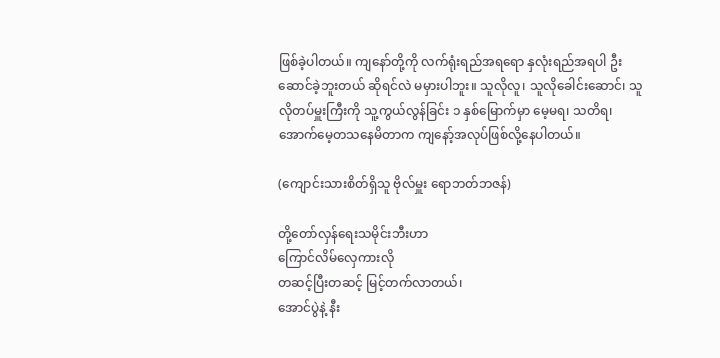ဖြစ်ခဲ့ပါတယ်။ ကျနော်တို့ကို လက်ရုံးရည်အရရော နှလုံးရည်အရပါ ဦးဆောင်ခဲ့ဘူးတယ် ဆိုရင်လဲ မမှားပါဘူး။ သူလိုလူ၊ သူလိုခေါင်းဆောင်၊ သူလိုတပ်မှူးကြီးကို သူ့ကွယ်လွန်ခြင်း ၁ နှစ်မြောက်မှာ မေ့မရ၊ သတိရ၊ အောက်မေ့တသနေမိတာက ကျနော့်အလုပ်ဖြစ်လို့နေပါတယ်။

(ကျောင်းသားစိတ်ရှိသူ ဗိုလ်မှူး ရောဘတ်ဘဇန်)

တို့တော်လှန်ရေးသမိုင်းဘီးဟာ
ကြောင်လိမ်လှေကားလို
တဆင့်ပြီးတဆင့် မြင့်တက်လာတယ်၊
အောင်ပွဲနဲ့ နီး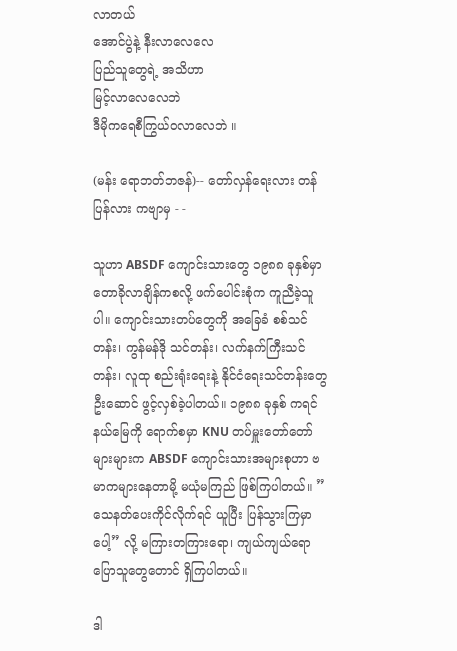လာတယ်
အောင်ပွဲနဲ့ နီးလာလေလေ
ပြည်သူတွေရဲ့ အသိဟာ
မြင့်လာလေလေဘဲ
ဒီမိုကရေစီကြွယ်ဝလာလေဘဲ ။

(မန်း ရောဘတ်ဘဇန်)-- တော်လှန်ရေးလား တန်ပြန်လား ကဗျာမှ - -

သူဟာ ABSDF ကျောင်းသားတွေ ၁၉၈၈ ခုနှစ်မှာ တောခိုလာချိန်ကစလို့ ဖက်ပေါင်းစုံက ကူညီခဲ့သူပါ။ ကျောင်းသားတပ်တွေကို အခြေခံ စစ်သင်တန်း၊ ကွန်မန်ဒို သင်တန်း၊ လက်နက်ကြီးသင်တန်း၊ လူထု စည်းရုံးရေးနဲ့ နိုင်ငံရေးသင်တန်းတွေ ဦးဆောင် ဖွင့်လှစ်ခဲ့ပါတယ်။ ၁၉၈၈ ခုနှစ် ကရင်နယ်မြေကို ရောက်စမှာ KNU တပ်မှူးတော်တော်များများက ABSDF ကျောင်းသားအများစုဟာ ဗမာကများနေတာမို့ မယုံမကြည် ဖြစ်ကြပါတယ်။ ” သေနတ်ပေးကိုင်လိုက်ရင် ယူပြီး ပြန်သွားကြမှာပေါ့” လို့ မကြားတကြားရော၊ ကျယ်ကျယ်ရော ပြောသူတွေတောင် ရှိကြပါတယ်။

ဒါ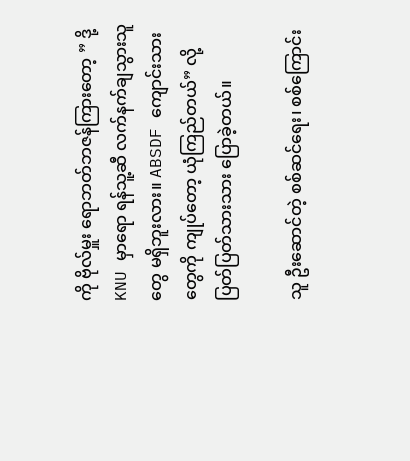ကို ဗိုလ်မှူး ရောဘတ်ဘဇန်ကြားတော့ ” ဒို့ KNU မှာရော ရန်သူ့ဆီ လက်နက်ချသွားသူတွေ မရှိဘူးလား။ ABSDF ကျောင်းသားတွေကို ကျုပ်တော့ ယုံကြည်တယ်” လို့ ပြတ်ပြတ်သားသား ပြောခဲ့တယ်။

သူ ဦးဆောင်တဲ့ စစ်ဆင်ရေး၊ စစ်ကြောင်း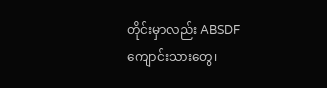တိုင်းမှာလည်း ABSDF ကျောင်းသားတွေ၊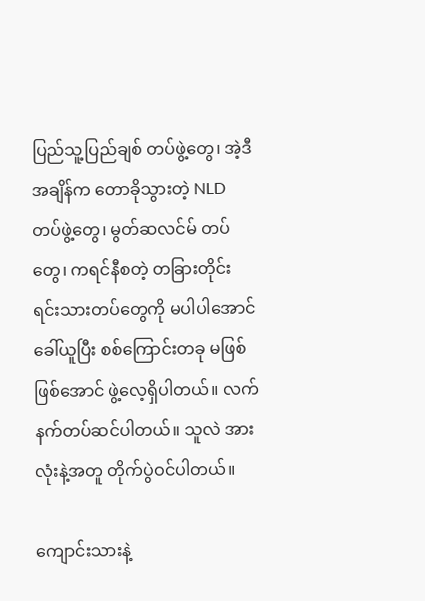ပြည်သူ့ပြည်ချစ် တပ်ဖွဲ့တွေ၊ အဲ့ဒီအချိန်က တောခိုသွားတဲ့ NLD တပ်ဖွဲ့တွေ၊ မွတ်ဆလင်မ် တပ်တွေ၊ ကရင်နီစတဲ့ တခြားတိုင်းရင်းသားတပ်တွေကို မပါပါအောင် ခေါ်ယူပြီး စစ်ကြောင်းတခု မဖြစ် ဖြစ်အောင် ဖွဲ့လေ့ရှိပါတယ်။ လက်နက်တပ်ဆင်ပါတယ်။ သူလဲ အားလုံးနဲ့အတူ တိုက်ပွဲဝင်ပါတယ်။

ကျောင်းသားနဲ့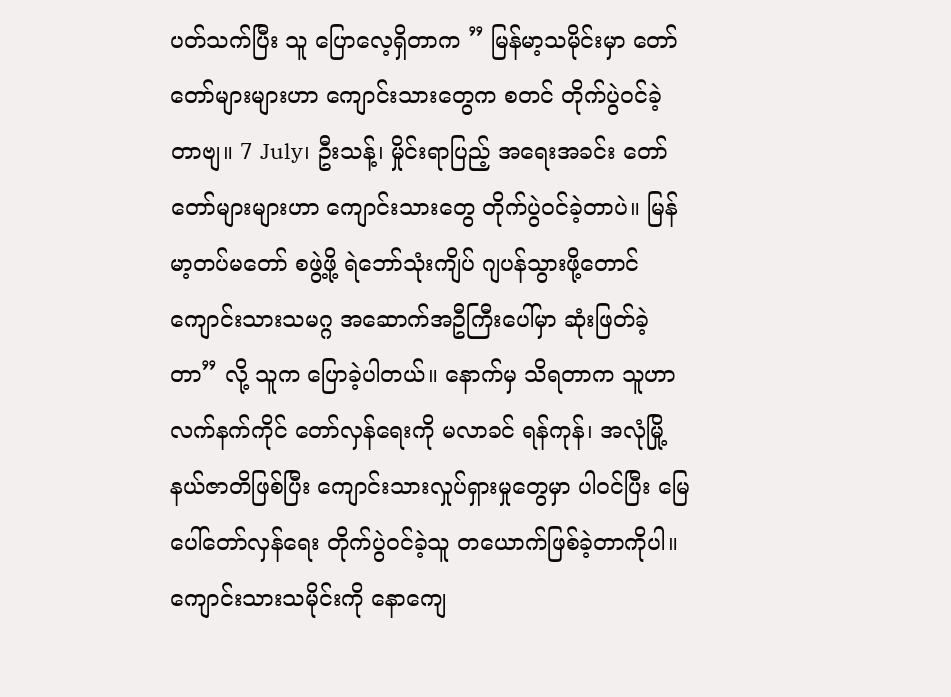ပတ်သက်ပြီး သူ ပြောလေ့ရှိတာက ” မြန်မာ့သမိုင်းမှာ တော်တော်များများဟာ ကျောင်းသားတွေက စတင် တိုက်ပွဲဝင်ခဲ့တာဗျ။ 7 July၊ ဦးသန့်၊ မှိုင်းရာပြည့် အရေးအခင်း တော်တော်များများဟာ ကျောင်းသားတွေ တိုက်ပွဲဝင်ခဲ့တာပဲ။ မြန်မာ့တပ်မတော် စဖွဲ့ဖို့ ရဲဘော်သုံးကျိပ် ဂျပန်သွားဖို့တောင် ကျောင်းသားသမဂ္ဂ အဆောက်အဦကြီးပေါ်မှာ ဆုံးဖြတ်ခဲ့တာ” လို့ သူက ပြောခဲ့ပါတယ်။ နောက်မှ သိရတာက သူဟာ လက်နက်ကိုင် တော်လှန်ရေးကို မလာခင် ရန်ကုန်၊ အလုံမြို့နယ်ဇာတိဖြစ်ပြီး ကျောင်းသားလှုပ်ရှားမှုတွေမှာ ပါဝင်ပြီး မြေပေါ်တော်လှန်ရေး တိုက်ပွဲဝင်ခဲ့သူ တယောက်ဖြစ်ခဲ့တာကိုပါ။ ကျောင်းသားသမိုင်းကို နောကျေ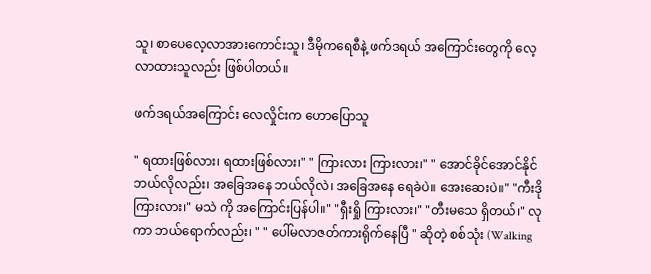သူ၊ စာပေလေ့လာအားကောင်းသူ၊ ဒီမိုကရေစီနဲ့ ဖက်ဒရယ် အကြောင်းတွေကို လေ့လာထားသူလည်း ဖြစ်ပါတယ်။

ဖက်ဒရယ်အကြောင်း လေလှိုင်းက ဟောပြောသူ

" ရထားဖြစ်လား၊ ရထားဖြစ်လား၊" " ကြားလား ကြားလား၊" " အောင်ခိုင်အောင်နိုင် ဘယ်လိုလည်း၊ အခြေအနေ ဘယ်လိုလဲ၊ အခြေအနေ ရေခဲပဲ။ အေးဆေးပဲ။" "ကီးဒို ကြားလား၊" မသဲ ကို အကြောင်းပြန်ပါ။" "ရှီးရှို ကြားလား၊" "တီးမသေ ရှိတယ်၊" လုကာ ဘယ်ရောက်လည်း၊ " " ပေါ်မလာဇတ်ကားရိုက်နေပြီ " ဆိုတဲ့ စစ်သုံး (Walking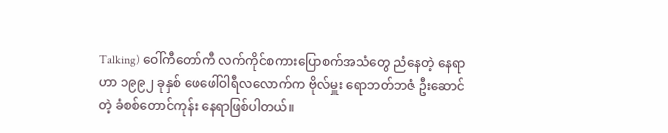Talking) ဝေါ်ကီတော်ကီ လက်ကိုင်စကားပြောစက်အသံတွေ ညံနေတဲ့ နေရာဟာ ၁၉၉၂ ခုနှစ် ဖေဖေါ်ဝါရီလလောက်က ဗိုလ်မှူး ရောဘတ်ဘဇံ ဦးဆောင်တဲ့ ခံစစ်တောင်ကုန်း နေရာဖြစ်ပါတယ်။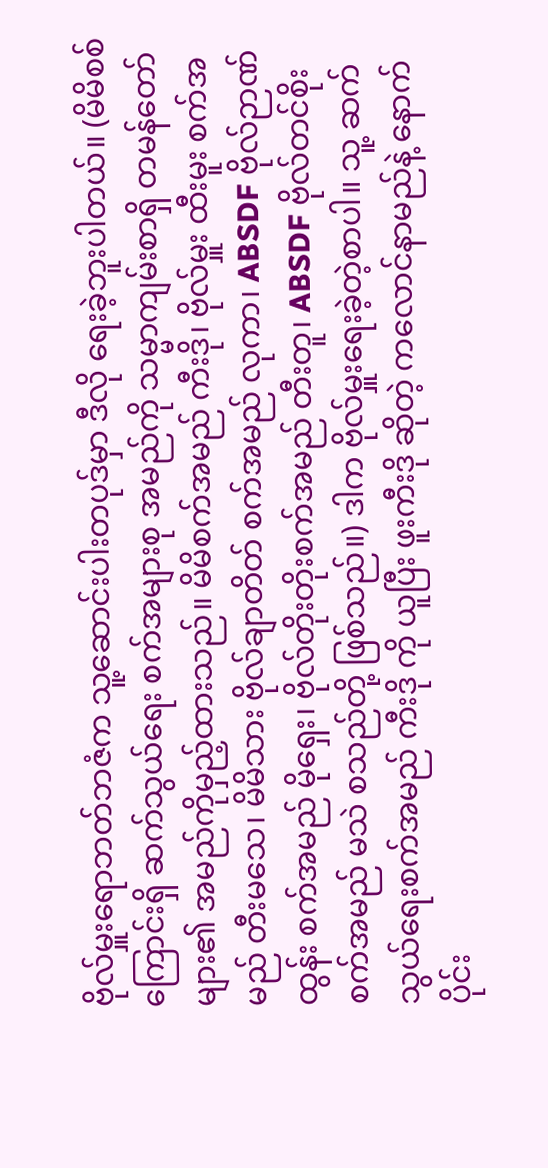ဗိုလ်မှူးရောဘတ်ဘဇံက သူ့ဆောင်းပါးတပုဒ်မှာ ဒီလို ရေးခဲ့ဘူးပါတယ်။ (မိမိစစ်ကြောင်းရှိ ဆက်သွယ်ရေး စက်အများစု အမည်ကို သမ္မာကျမ်းစာရှိ တမန်တော်များ၏ အမည်ကိုမှည့်ထားသည်။ မိမိစက်အမည် ကီးဒို၊ ဗိုလ်မှူး ထီးမူး စက်အမည် တီးမသေ၊ မိမိသား ဗိုလ်ချာတိတ် စက်အမည် လုကာ၊ ABSDF ဗိုလ်ဉာဏ်ထွန်း စက်အမည် မိုရှေး၊ ဗိုလ်တိုးတိုးစက်အမည် တီးတူ၊ ABSDF ဗိုလ်တင်စိုး စက်အမည် မသဲ စသည်တို့ ဖြစ်သည်။) ဒါက ဗိုလ်မှူးရေးခဲ့တဲ့စာပါ။ သူ့ ဆက်သွယ်ရေးစက်အမည် ကီးဒို ကို ယူပြီး ဖူးကီးဒို ဆိုတဲ့ ကလောင်နာမည်နဲ့ နောက်ပိုင်း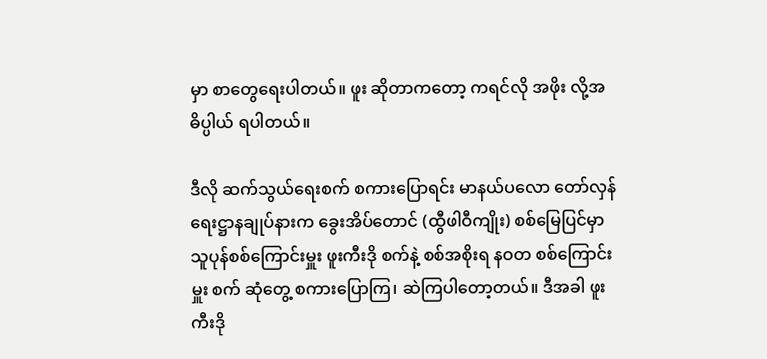မှာ စာတွေရေးပါတယ်။ ဖူး ဆိုတာကတော့ ကရင်လို အဖိုး လို့အဓိပ္ပါယ် ရပါတယ်။

ဒီလို ဆက်သွယ်ရေးစက် စကားပြောရင်း မာနယ်ပလော တော်လှန်ရေးဋ္ဌာနချုပ်နားက ခွေးအိပ်တောင် (ထွီဖါဝီကျိုး) စစ်မြေပြင်မှာ သူပုန်စစ်ကြောင်းမှူး ဖူးကီးဒို စက်နဲ့ စစ်အစိုးရ နဝတ စစ်ကြောင်းမှူး စက် ဆုံတွေ့ စကားပြောကြ၊ ဆဲကြပါတော့တယ်။ ဒီအခါ ဖူးကီးဒို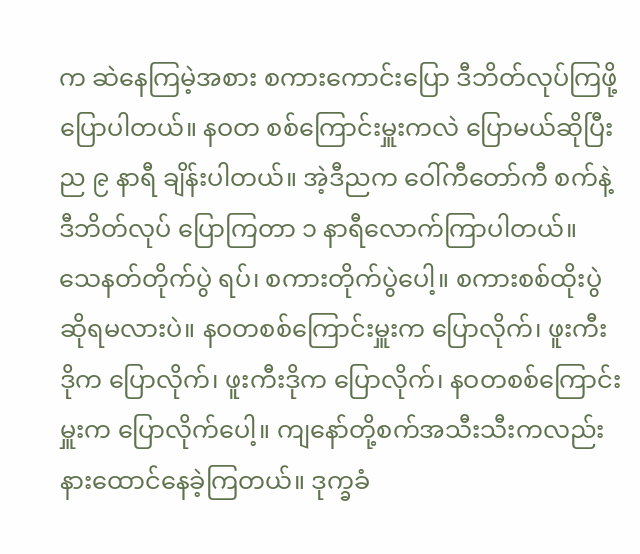က ဆဲနေကြမဲ့အစား စကားကောင်းပြော ဒီဘိတ်လုပ်ကြဖို့ ပြောပါတယ်။ နဝတ စစ်ကြောင်းမှူးကလဲ ပြောမယ်ဆိုပြီး ည ၉ နာရီ ချိန်းပါတယ်။ အဲ့ဒီညက ဝေါ်ကီတော်ကီ စက်နဲ့ ဒီဘိတ်လုပ် ပြောကြတာ ၁ နာရီလောက်ကြာပါတယ်။ သေနတ်တိုက်ပွဲ ရပ်၊ စကားတိုက်ပွဲပေါ့။ စကားစစ်ထိုးပွဲ ဆိုရမလားပဲ။ နဝတစစ်ကြောင်းမှူးက ပြောလိုက်၊ ဖူးကီးဒိုက ပြောလိုက်၊ ဖူးကီးဒိုက ပြောလိုက်၊ နဝတစစ်ကြောင်းမှူးက ပြောလိုက်ပေါ့။ ကျနော်တို့စက်အသီးသီးကလည်း နားထောင်နေခဲ့ကြတယ်။ ဒုက္ခခံ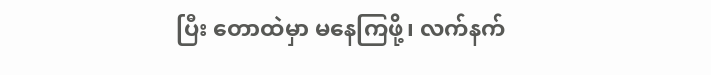ပြီး တောထဲမှာ မနေကြဖို့၊ လက်နက်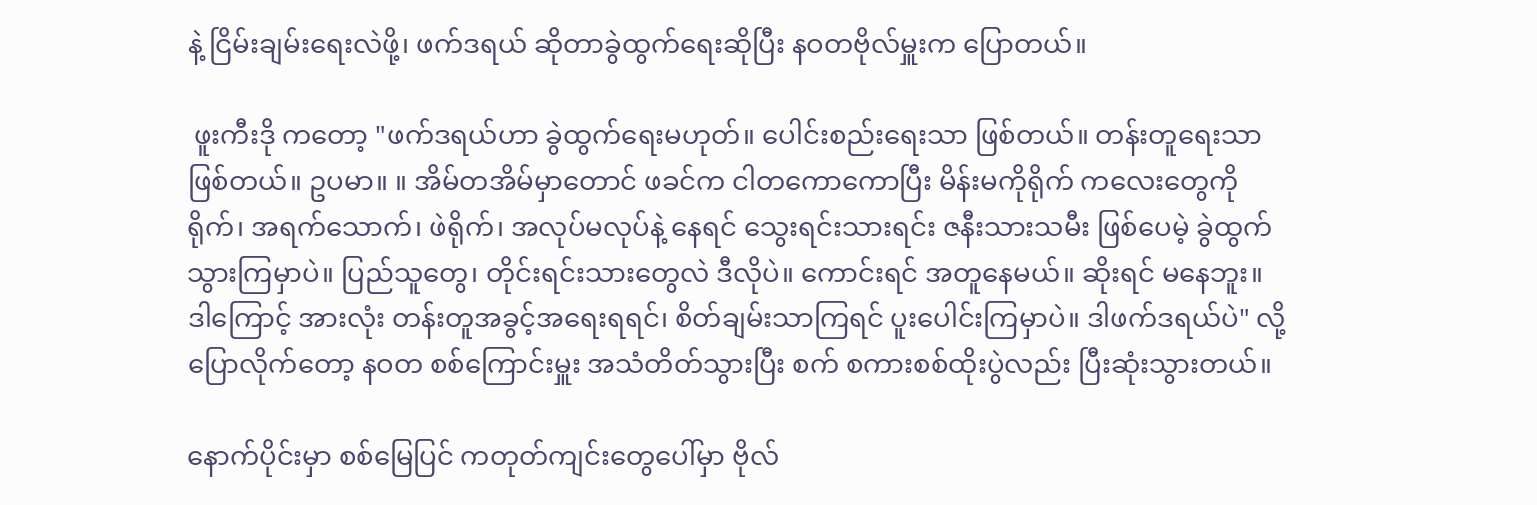နဲ့ ငြိမ်းချမ်းရေးလဲဖို့၊ ဖက်ဒရယ် ဆိုတာခွဲထွက်ရေးဆိုပြီး နဝတဗိုလ်မှူးက ပြောတယ်။

 ဖူးကီးဒို ကတော့ "ဖက်ဒရယ်ဟာ ခွဲထွက်ရေးမဟုတ်။ ပေါင်းစည်းရေးသာ ဖြစ်တယ်။ တန်းတူရေးသာဖြစ်တယ်။ ဥပမာ။ ။ အိမ်တအိမ်မှာတောင် ဖခင်က ငါတကောကောပြီး မိန်းမကိုရိုက် ကလေးတွေကိုရိုက်၊ အရက်သောက်၊ ဖဲရိုက်၊ အလုပ်မလုပ်နဲ့ နေရင် သွေးရင်းသားရင်း ဇနီးသားသမီး ဖြစ်ပေမဲ့ ခွဲထွက်သွားကြမှာပဲ။ ပြည်သူတွေ၊ တိုင်းရင်းသားတွေလဲ ဒီလိုပဲ။ ကောင်းရင် အတူနေမယ်။ ဆိုးရင် မနေဘူး။ ဒါကြောင့် အားလုံး တန်းတူအခွင့်အရေးရရင်၊ စိတ်ချမ်းသာကြရင် ပူးပေါင်းကြမှာပဲ။ ဒါဖက်ဒရယ်ပဲ" လို့ ပြောလိုက်တော့ နဝတ စစ်ကြောင်းမှူး အသံတိတ်သွားပြီး စက် စကားစစ်ထိုးပွဲလည်း ပြီးဆုံးသွားတယ်။

နောက်ပိုင်းမှာ စစ်မြေပြင် ကတုတ်ကျင်းတွေပေါ်မှာ ဗိုလ်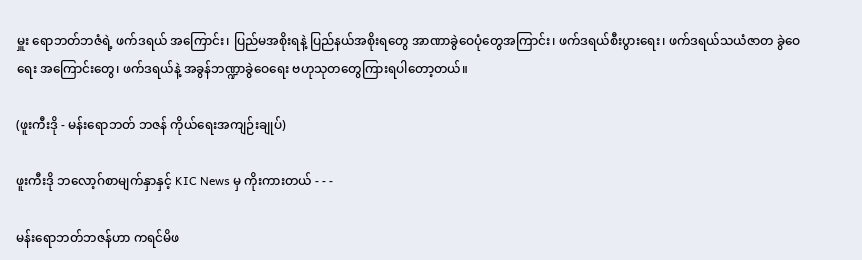မှူး ရောဘတ်ဘဇံရဲ့ ဖက်ဒရယ် အကြောင်း၊ ပြည်မအစိုးရနဲ့ ပြည်နယ်အစိုးရတွေ အာဏာခွဲဝေပုံတွေအကြာင်း၊ ဖက်ဒရယ်စီးပွားရေး၊ ဖက်ဒရယ်သယံဇာတ ခွဲဝေရေး အကြောင်းတွေ၊ ဖက်ဒရယ်နဲ့ အခွန်ဘဏ္ဍာခွဲဝေရေး ဗဟုသုတတွေကြားရပါတော့တယ်။

(ဖူးကီးဒို - မန်းရောဘတ် ဘဇန် ကိုယ်ရေးအကျဉ်းချုပ်)

ဖူးကီးဒို ဘလော့ဂ်စာမျက်နှာနှင့် KIC News မှ ကိုးကားတယ် - - -

မန်းရောဘတ်ဘဇန်ဟာ ကရင်မိဖ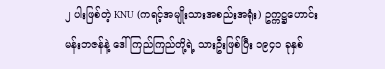၂ ပါးဖြစ်တဲ့ KNU (ကရင့်အမျိုးသားအစည်းအရုံး) ဥက္ကဋ္ဌဟောင်း မန်းဘဇန်နဲ့ ဒေါ်ကြည်ကြည်တို့ရဲ့ သားဦးဖြစ်ပြီး ၁၉၄၁ ခုနှစ်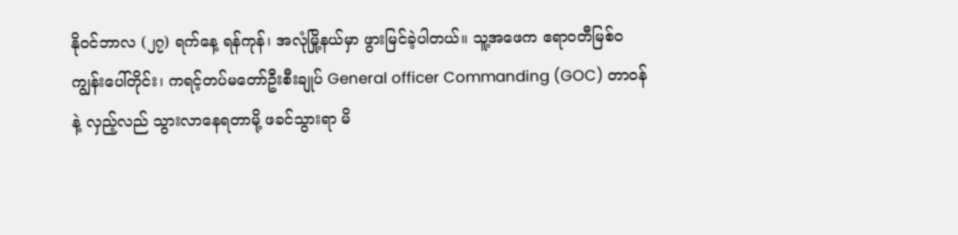နိုဝင်ဘာလ (၂၇) ရက်နေ့ ရန်ကုန်၊ အလုံမြို့နယ်မှာ ဖွားမြင်ခဲ့ပါတယ်။ သူ့အဖေက ဧရာဝတီမြစ်ဝကျွန်းပေါ်တိုင်း၊ ကရင့်တပ်မတော်ဦးစီးချုပ် General officer Commanding (GOC) တာဝန်နဲ့ လှည့်လည် သွားလာနေရတာမို့ ဖခင်သွားရာ မိ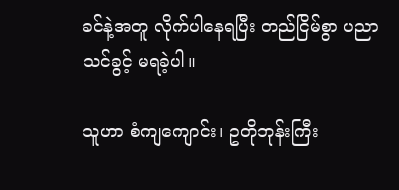ခင်နဲ့အတူ လိုက်ပါနေရပြီး တည်ငြိမ်စွာ ပညာသင်ခွင့် မရခဲ့ပါ။

သူဟာ စံကျကျောင်း၊ ဥတိုဘုန်းကြီး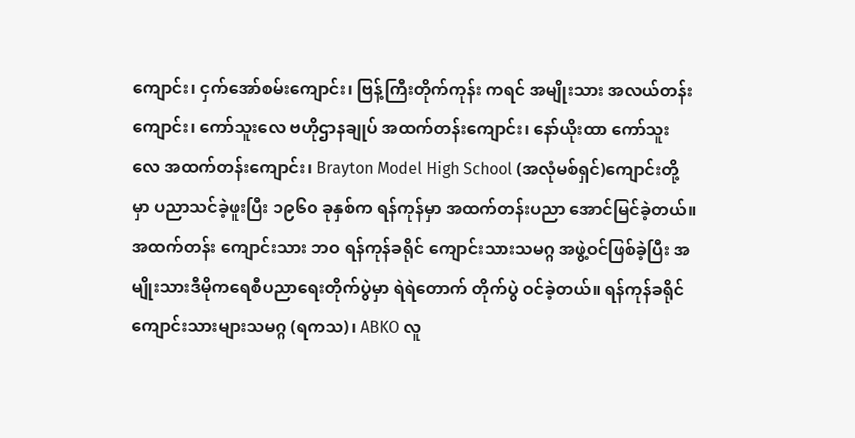ကျောင်း၊ ငှက်အော်စမ်းကျောင်း၊ ဗြန့်ကြီးတိုက်ကုန်း ကရင် အမျိုးသား အလယ်တန်းကျောင်း၊ ကော်သူးလေ ဗဟိုဌာနချုပ် အထက်တန်းကျောင်း၊ နော်ယိုးထာ ကော်သူးလေ အထက်တန်းကျောင်း၊ Brayton Model High School (အလုံမစ်ရှင်)ကျောင်းတို့မှာ ပညာသင်ခဲ့ဖူးပြီး ၁၉၆၀ ခုနှစ်က ရန်ကုန်မှာ အထက်တန်းပညာ အောင်မြင်ခဲ့တယ်။ အထက်တန်း ကျောင်းသား ဘဝ ရန်ကုန်ခရိုင် ကျောင်းသားသမဂ္ဂ အဖွဲ့ဝင်ဖြစ်ခဲ့ပြီး အမျိုးသားဒီမိုကရေစီပညာရေးတိုက်ပွဲမှာ ရဲရဲတောက် တိုက်ပွဲ ဝင်ခဲ့တယ်။ ရန်ကုန်ခရိုင် ကျောင်းသားများသမဂ္ဂ (ရကသ)၊ ABKO လူ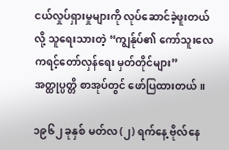ငယ်လှုပ်ရှားမှုများကို လုပ်ဆောင်ခဲ့ဖူးတယ်လို့ သူရေးသားတဲ့ “ကျွန်ုပ်၏ ကော်သူးလေ ကရင့်တော်လှန်ရေး မှတ်တိုင်များ” အတ္ထုပ္ပတ္တိ စာအုပ်တွင် ဖော်ပြထားတယ်။

၁၉၆၂ ခုနှစ် မတ်လ (၂) ရက်နေ့ ဗိုလ်နေ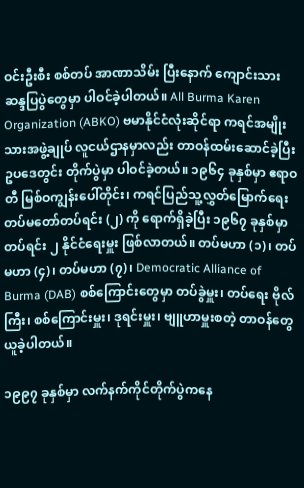ဝင်းဦးစီး စစ်တပ် အာဏာသိမ်း ပြီးနောက် ကျောင်းသား ဆန္ဒပြပွဲတွေမှာ ပါဝင်ခဲ့ပါတယ်။ All Burma Karen Organization (ABKO) ဗမာနိုင်ငံလုံးဆိုင်ရာ ကရင်အမျိုးသားအဖွဲ့ချုပ် လူငယ်ဌာနမှာလည်း တာဝန်ထမ်းဆောင်ခဲ့ပြီး ဥပဒေတွင်း တိုက်ပွဲမှာ ပါဝင်ခဲ့တယ်။ ၁၉၆၄ ခုနှစ်မှာ ဧရာဝတီ မြစ်ဝကျွန်းပေါ်တိုင်း၊ ကရင်ပြည်သူ့လွှတ်မြောက်ရေး တပ်မတော်တပ်ရင်း (၂) ကို ရောက်ရှိခဲ့ပြီး ၁၉၆၇ ခုနှစ်မှာ တပ်ရင်း ၂ နိုင်ငံရေးမှူး ဖြစ်လာတယ်။ တပ်မဟာ (၁)၊ တပ်မဟာ (၄)၊ တပ်မဟာ (၇)၊ Democratic Alliance of Burma (DAB) စစ်ကြောင်းတွေမှာ တပ်ခွဲမှူး၊ တပ်ရေး ဗိုလ်ကြီး၊ စစ်ကြောင်းမှူး၊ ဒုရင်းမှူး၊ ဗျူဟာမှူးစတဲ့ တာဝန်တွေ ယူခဲ့ပါတယ်။

၁၉၉၇ ခုနှစ်မှာ လက်နက်ကိုင်တိုက်ပွဲကနေ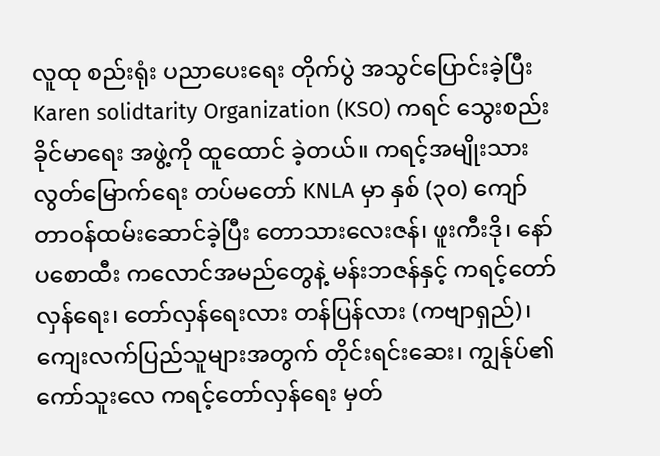လူထု စည်းရုံး ပညာပေးရေး တိုက်ပွဲ အသွင်ပြောင်းခဲ့ပြီး Karen solidtarity Organization (KSO) ကရင် သွေးစည်း ခိုင်မာရေး အဖွဲ့ကို ထူထောင် ခဲ့တယ်။ ကရင့်အမျိုးသား လွတ်မြောက်ရေး တပ်မတော် KNLA မှာ နှစ် (၃၀) ကျော် တာဝန်ထမ်းဆောင်ခဲ့ပြီး တောသားလေးဇန်၊ ဖူးကီးဒို၊ နော်ပစောထီး ကလောင်အမည်တွေနဲ့ မန်းဘဇန်နှင့် ကရင့်တော်လှန်ရေး၊ တော်လှန်ရေးလား တန်ပြန်လား (ကဗျာရှည်)၊ ကျေးလက်ပြည်သူများအတွက် တိုင်းရင်းဆေး၊ ကျွန်ုပ်၏ ကော်သူးလေ ကရင့်တော်လှန်ရေး မှတ်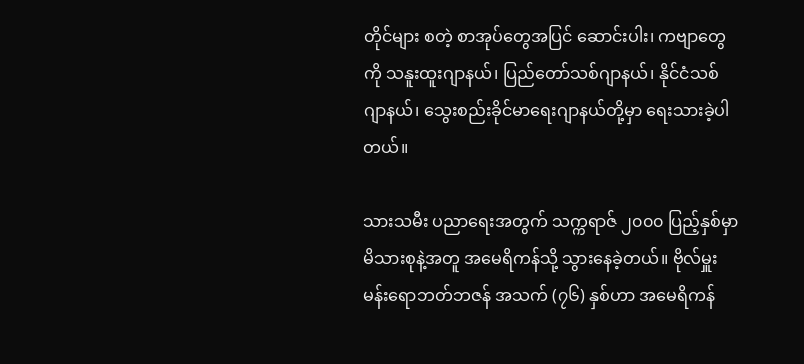တိုင်များ စတဲ့ စာအုပ်တွေအပြင် ဆောင်းပါး၊ ကဗျာတွေကို သနူးထူးဂျာနယ်၊ ပြည်တော်သစ်ဂျာနယ်၊ နိုင်ငံသစ် ဂျာနယ်၊ သွေးစည်းခိုင်မာရေးဂျာနယ်တို့မှာ ရေးသားခဲ့ပါတယ်။

သားသမီး ပညာရေးအတွက် သက္ကရာဇ် ၂၀၀၀ ပြည့်နှစ်မှာ မိသားစုနဲ့အတူ အမေရိကန်သို့ သွားနေခဲ့တယ်။ ဗိုလ်မှူး မန်းရောဘတ်ဘဇန် အသက် (၇၆) နှစ်ဟာ အမေရိကန်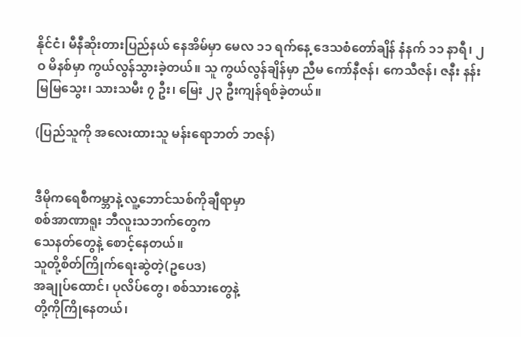နိုင်ငံ၊ မီနီဆိုးတားပြည်နယ် နေအိမ်မှာ မေလ ၁၁ ရက်နေ့ ဒေသစံတော်ချိန် နံနက် ၁၁ နာရီ၊ ၂ဝ မိနစ်မှာ ကွယ်လွန်သွားခဲ့တယ်။ သူ ကွယ်လွန်ချိန်မှာ ညီမ ကော်နီဇန်၊ ကေသီဇန်၊ ဇနီး နန်းမြမြသွေး၊ သားသမီး ၇ ဦး၊ မြေး ၂၃ ဦးကျန်ရစ်ခဲ့တယ်။

(ပြည်သူကို အလေးထားသူ မန်းရောဘတ် ဘဇန်)


ဒီမိုကရေစီကမ္ဘာနဲ့ လူ့ဘောင်သစ်ကိုချီရာမှာ
စစ်အာဏာရူး ဘီလူးသဘက်တွေက
သေနတ်တွေနဲ့ စောင့်နေတယ်။
သူတို့စိတ်ကြိုက်ရေးဆွဲတဲ့(ဥပေဒ)
အချုပ်ထောင်၊ ပုလိပ်တွေ၊ စစ်သားတွေနဲ့
တို့ကိုကြိုနေတယ်၊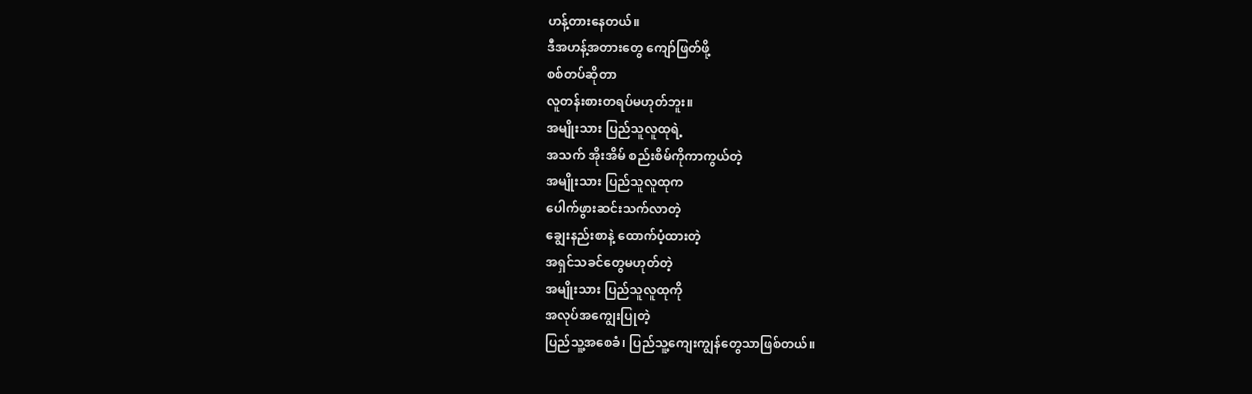ဟန့်တားနေတယ်။
ဒီအဟန့်အတားတွေ ကျော်ဖြတ်ဖို့
စစ်တပ်ဆိုတာ
လူတန်းစားတရပ်မဟုတ်ဘူး။
အမျိုးသား ပြည်သူလူထုရဲ့
အသက် အိုးအိမ် စည်းစိမ်ကိုကာကွယ်တဲ့
အမျိုးသား ပြည်သူလူထုက
ပေါက်ဖွားဆင်းသက်လာတဲ့
ချွေးနည်းစာနဲ့ ထောက်ပံ့ထားတဲ့
အရှင်သခင်တွေမဟုတ်တဲ့
အမျိုးသား ပြည်သူလူထုကို
အလုပ်အကျွေးပြုတဲ့
ပြည်သူ့အစေခံ၊ ပြည်သူ့ကျေးကျွန်တွေသာဖြစ်တယ်။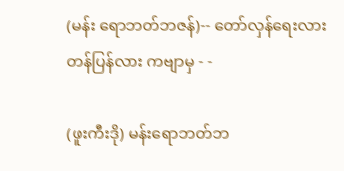(မန်း ရောဘတ်ဘဇန်)-- တော်လှန်ရေးလား တန်ပြန်လား ကဗျာမှ - -

(ဖူးကီးဒို) မန်းရောဘတ်ဘ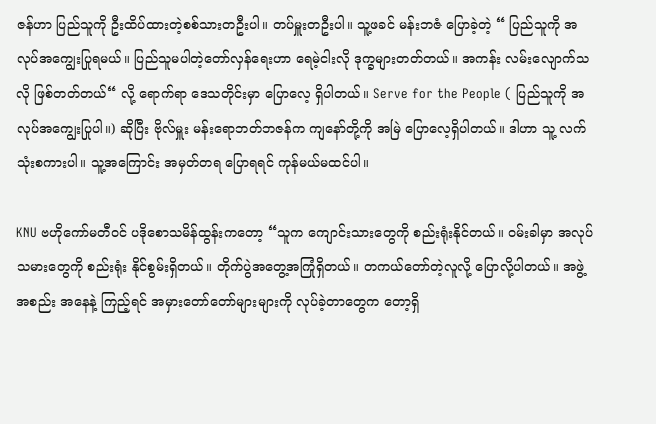ဇန်ဟာ ပြည်သူကို ဦးထိပ်ထားတဲ့စစ်သားတဦးပါ။ တပ်မှူးတဦးပါ။ သူ့ဖခင် မန်းဘဇံ ပြောခဲ့တဲ့ “ ပြည်သူကို အလုပ်အကျွေးပြုရမယ်။ ပြည်သူမပါတဲ့တော်လှန်ရေးဟာ ရေမဲ့ငါးလို ဒုက္ခများတတ်တယ်။ အကန်း လမ်းလျောက်သလို ဖြစ်တတ်တယ်“ လို့ ရောက်ရာ ဒေသတိုင်းမှာ ပြောလေ့ ရှိပါတယ်။ Serve for the People ( ပြည်သူကို အလုပ်အကျွေးပြုပါ။) ဆိုပြီး ဗိုလ်မှူး မန်းရောဘတ်ဘဇန်က ကျနော်တို့ကို အမြဲ ပြောလေ့ရှိပါတယ်။ ဒါဟာ သူ့ လက်သုံးစကားပါ။ သူ့အကြောင်း အမှတ်တရ ပြောရရင် ကုန်မယ်မထင်ပါ။

KNU ဗဟိုကော်မတီဝင် ပဒိုစောသမိန်ထွန်းကတော့ “သူက ကျောင်းသားတွေကို စည်းရုံးနိုင်တယ်။ ဝမ်းခါမှာ အလုပ်သမားတွေကို စည်းရုံး နိုင်စွမ်းရှိတယ်။ တိုက်ပွဲအတွေ့အကြုံရှိတယ်။ တကယ်တော်တဲ့လူလို့ ပြောလို့ပါတယ်။ အဖွဲ့အစည်း အနေနဲ့ ကြည့်ရင် အမှားတော်တော်များများကို လုပ်ခဲ့တာတွေက တော့ရှိ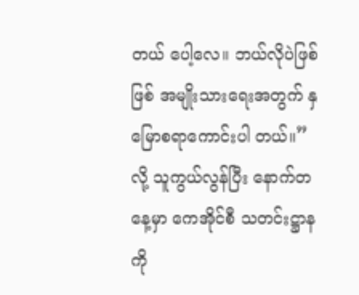တယ် ပေါ့လေ။ ဘယ်လိုပဲဖြစ်ဖြစ် အမျိုးသားရေးအတွက် နှမြောစရာကောင်းပါ တယ်။” လို့ သူကွယ်လွန်ပြီး နောက်တနေ့မှာ ကေအိုင်စီ သတင်းဋ္ဌာနကို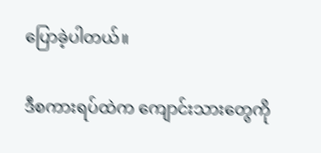ပြောခဲ့ပါတယ်။

ဒီစကားရပ်ထဲက ကျောင်းသားတွေကို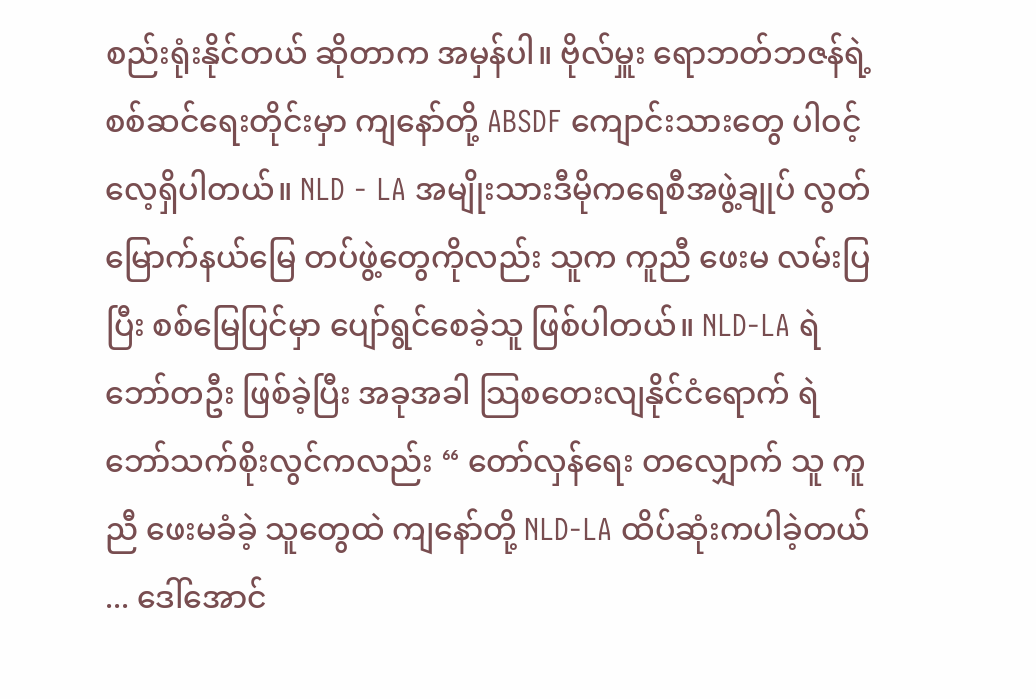စည်းရုံးနိုင်တယ် ဆိုတာက အမှန်ပါ။ ဗိုလ်မှူး ရောဘတ်ဘဇန်ရဲ့ စစ်ဆင်ရေးတိုင်းမှာ ကျနော်တို့ ABSDF ကျောင်းသားတွေ ပါဝင့်လေ့ရှိပါတယ်။ NLD - LA အမျိုးသားဒီမိုကရေစီအဖွဲ့ချုပ် လွတ်မြောက်နယ်မြေ တပ်ဖွဲ့တွေကိုလည်း သူက ကူညီ ဖေးမ လမ်းပြပြီး စစ်မြေပြင်မှာ ပျော်ရွင်စေခဲ့သူ ဖြစ်ပါတယ်။ NLD-LA ရဲဘော်တဦး ဖြစ်ခဲ့ပြီး အခုအခါ သြစတေးလျနိုင်ငံရောက် ရဲဘော်သက်စိုးလွင်ကလည်း “ တော်လှန်ရေး တလျှောက် သူ ကူညီ ဖေးမခံခဲ့ သူတွေထဲ ကျနော်တို့ NLD-LA ထိပ်ဆုံးကပါခဲ့တယ် ... ဒေါ်အောင်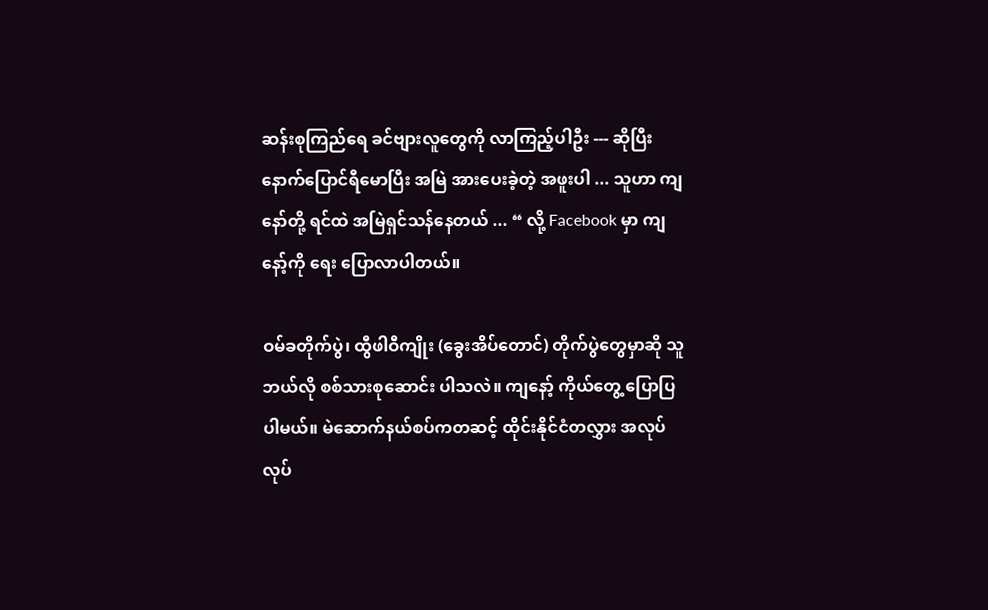ဆန်းစုကြည်ရေ ခင်ဗျားလူတွေကို လာကြည့်ပါဦး --- ဆိုပြီး နောက်ပြောင်ရီမောပြီး အမြဲ အားပေးခဲ့တဲ့ အဖူးပါ ... သူဟာ ကျနော်တို့ ရင်ထဲ အမြဲရှင်သန်နေတယ် ... “ လို့ Facebook မှာ ကျနော့်ကို ရေး ပြောလာပါတယ်။

ဝမ်ခတိုက်ပွဲ၊ ထွီဖါဝီကျိုး (ခွေးအိပ်တောင်) တိုက်ပွဲတွေမှာဆို သူ ဘယ်လို စစ်သားစုဆောင်း ပါသလဲ။ ကျနော့် ကိုယ်တွေ့ ပြောပြပါမယ်။ မဲဆောက်နယ်စပ်ကတဆင့် ထိုင်းနိုင်ငံတလွှား အလုပ်လုပ်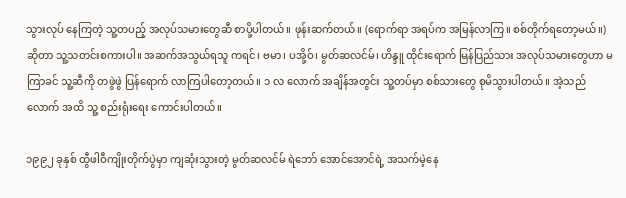သွားလုပ် နေကြတဲ့ သူ့တပည့် အလုပ်သမားတွေဆီ စာပို့ပါတယ်။ ဖုန်းဆက်တယ်။ (ရောက်ရာ အရပ်က အမြန်လာကြ။ စစ်တိုက်ရတော့မယ်။) ဆိုတာ သူ့သတင်းစကားပါ။ အဆက်အသွယ်ရသူ ကရင်၊ ဗမာ၊ ပအို့ဝ်၊ မွတ်ဆလင်မ်၊ ဟိန္ဒူ ထိုင်းရောက် မြန်ပြည်သား အလုပ်သမားတွေဟာ မကြာခင် သူ့ဆီကို တဖွဲဖွဲ ပြန်ရောက် လာကြပါတော့တယ်။ ၁ လ လောက် အချိန်အတွင်း သူ့တပ်မှာ စစ်သားတွေ စုမိသွားပါတယ်။ အဲ့သည်လောက် အထိ သူ့ စည်းရုံးရေး ကောင်းပါတယ်။

၁၉၉၂ ခုနှစ် ထွီဖါဝီကျိုးတိုက်ပွဲမှာ ကျဆုံးသွားတဲ့ မွတ်ဆလင်မ် ရဲဘော် အောင်အောင်ရဲ့ အသက်မဲ့နေ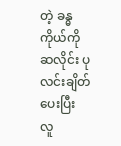တဲ့ ခန္ဓကိုယ်ကို ဆလိုင်း ပုလင်းချိတ်ပေးပြီး လူ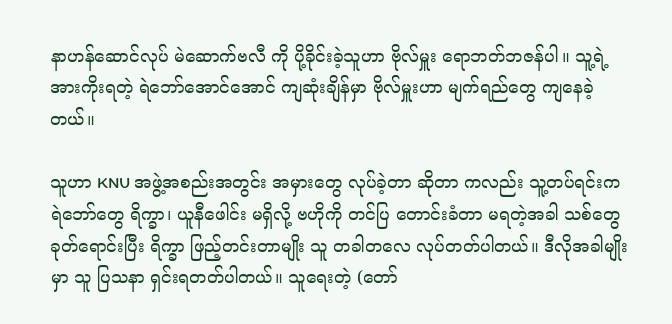နာဟန်ဆောင်လုပ် မဲဆောက်ဗလီ ကို ပို့ခိုင်းခဲ့သူဟာ ဗိုလ်မှူး ရောဘတ်ဘဇန်ပါ။ သူ့ရဲ့ အားကိုးရတဲ့ ရဲဘော်အောင်အောင် ကျဆုံးချိန်မှာ ဗိုလ်မှူးဟာ မျက်ရည်တွေ ကျနေခဲ့တယ်။

သူဟာ KNU အဖွဲ့အစည်းအတွင်း အမှားတွေ လုပ်ခဲ့တာ ဆိုတာ ကလည်း သူ့တပ်ရင်းက ရဲဘော်တွေ ရိက္ခာ၊ ယူနီဖေါင်း မရှိလို့ ဗဟိုကို တင်ပြ တောင်းခံတာ မရတဲ့အခါ သစ်တွေခုတ်ရောင်းပြီး ရိက္ခာ ဖြည့်တင်းတာမျိုး သူ တခါတလေ လုပ်တတ်ပါတယ်။ ဒီလိုအခါမျိုးမှာ သူ ပြသနာ ရှင်းရတတ်ပါတယ်။ သူရေးတဲ့ (တော်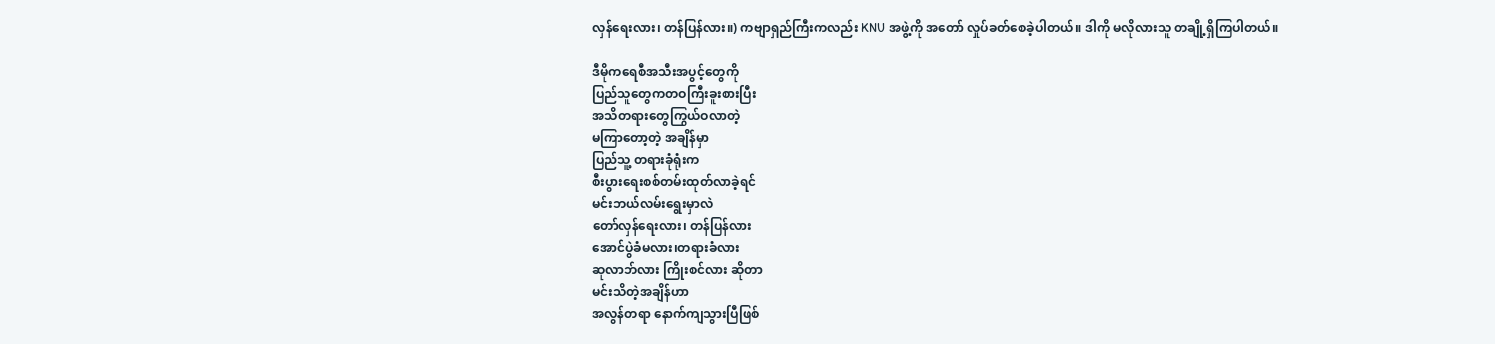လှန်ရေးလား၊ တန်ပြန်လား။) ကဗျာရှည်ကြီးကလည်း KNU အဖွဲ့ကို အတော် လှုပ်ခတ်စေခဲ့ပါတယ်။ ဒါကို မလိုလားသူ တချို့ရှိကြပါတယ်။

ဒီမိုကရေစီအသီးအပွင့်တွေကို
ပြည်သူတွေကတဝကြီးခူးစားပြီး
အသိတရားတွေကြွယ်ဝလာတဲ့
မကြာတော့တဲ့ အချိန်မှာ
ပြည်သူ့ တရားခုံရုံးက
စီးပွားရေးစစ်တမ်းထုတ်လာခဲ့ရင်
မင်းဘယ်လမ်းရွေးမှာလဲ
တော်လှန်ရေးလား၊ တန်ပြန်လား
အောင်ပွဲခံမလား၊တရားခံလား
ဆုလာဘ်လား ကြိုးစင်လား ဆိုတာ
မင်းသိတဲ့အချိန်ဟာ
အလွန်တရာ နောက်ကျသွားပြီဖြစ်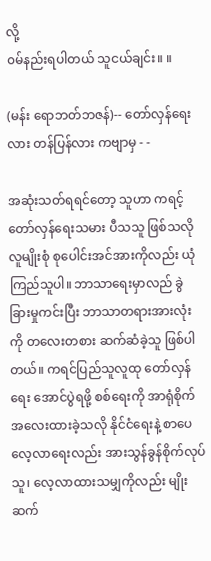လို့
၀မ်နည်းရပါတယ် သူငယ်ချင်း။ ။

(မန်း ရောဘတ်ဘဇန်)-- တော်လှန်ရေးလား တန်ပြန်လား ကဗျာမှ - -

အဆုံးသတ်ရရင်တော့ သူဟာ ကရင့်တော်လှန်ရေးသမား ပီသသူ ဖြစ်သလို လူမျိုးစုံ စုပေါင်းအင်အားကိုလည်း ယုံကြည်သူပါ။ ဘာသာရေးမှာလည် ခွဲခြားမှုကင်းပြီး ဘာသာတရားအားလုံးကို တလေးတစား ဆက်ဆံခဲ့သူ ဖြစ်ပါတယ်။ ကရင်ပြည်သူလူထု တော်လှန်ရေး အောင်ပွဲရဖို့ စစ်ရေးကို အာရုံစိုက် အလေးထားခဲ့သလို နိုင်ငံရေးနဲ့ စာပေလေ့လာရေးလည်း အားသွန်ခွန်စိုက်လုပ်သူ၊ လေ့လာထားသမျှကိုလည်း မျိုးဆက်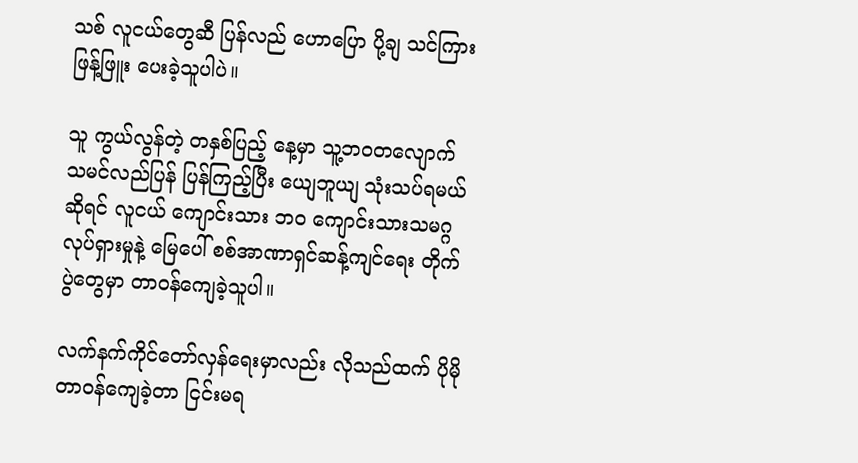သစ် လူငယ်တွေဆီ ပြန်လည် ဟောပြော ပို့ချ သင်ကြား ဖြန့်ဖြူး ပေးခဲ့သူပါပဲ။

သူ ကွယ်လွန်တဲ့ တနှစ်ပြည့် နေ့မှာ သူ့ဘဝတလျောက် သမင်လည်ပြန် ပြန်ကြည့်ပြီး ယျေဘူယျ သုံးသပ်ရမယ်ဆိုရင် လူငယ် ကျောင်းသား ဘဝ ကျောင်းသားသမဂ္ဂ လုပ်ရှားမှုနဲ့ မြေပေါ် စစ်အာဏာရှင်ဆန့်ကျင်ရေး တိုက်ပွဲတွေမှာ တာဝန်ကျေခဲ့သူပါ။

လက်နက်ကိုင်တော်လှန်ရေးမှာလည်း လိုသည်ထက် ပိုမို တာဝန်ကျေခဲ့တာ ငြင်းမရ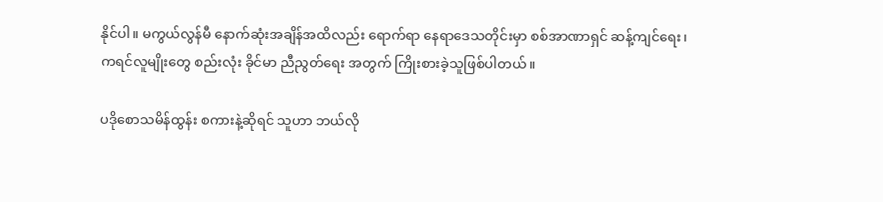နိုင်ပါ။ မကွယ်လွန်မီ နောက်ဆုံးအချိန်အထိလည်း ရောက်ရာ နေရာဒေသတိုင်းမှာ စစ်အာဏာရှင် ဆန့်ကျင်ရေး၊ ကရင်လူမျိုးတွေ စည်းလုံး ခိုင်မာ ညီညွတ်ရေး အတွက် ကြိုးစားခဲ့သူဖြစ်ပါတယ်။

ပဒိုစောသမိန်ထွန်း စကားနဲ့ဆိုရင် သူဟာ ဘယ်လို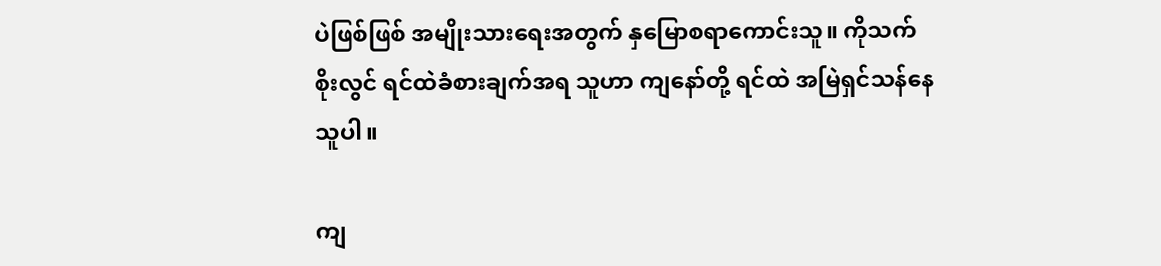ပဲဖြစ်ဖြစ် အမျိုးသားရေးအတွက် နှမြောစရာကောင်းသူ။ ကိုသက်စိုးလွင် ရင်ထဲခံစားချက်အရ သူဟာ ကျနော်တို့ ရင်ထဲ အမြဲရှင်သန်နေသူပါ။

ကျ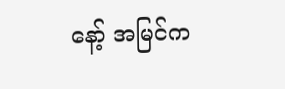နော့် အမြင်က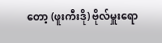တော့ (ဖူးကီးဒို) ဗိုလ်မှူးရော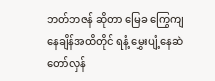ဘတ်ဘဇန် ဆိုတာ မြေခ ကြွေကျ နေချိန်အထိတိုင် ရနံ့ မွှေးပျံ့နေဆဲ တော်လှန်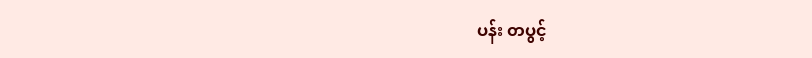ပန်း တပွင့်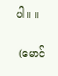ပါ။ ။

 (မောင်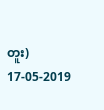တူး) 17-05-2019